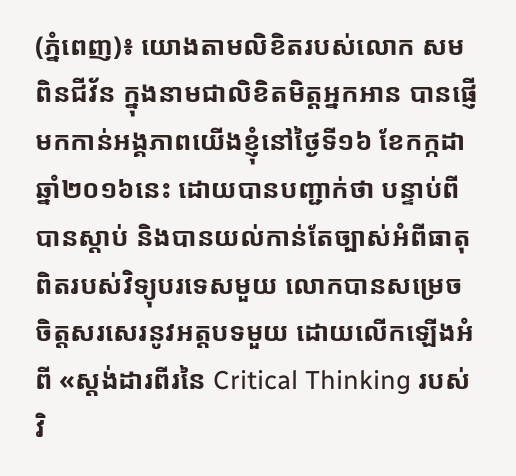(ភ្នំពេញ)៖ យោងតាមលិខិតរបស់លោក សម ពិនជីវ័ន ក្នុងនាមជាលិខិតមិត្តអ្នកអាន បានផ្ញើមកកាន់អង្គភាពយើងខ្ញុំនៅថ្ងៃទី១៦ ខែកក្កដា ឆ្នាំ២០១៦នេះ ដោយបានបញ្ជាក់ថា បន្ទាប់ពីបានស្តាប់ និងបានយល់កាន់តែច្បាស់អំពីធាតុពិតរបស់វិទ្យុបរទេសមួយ លោកបានសម្រេចចិត្តសរសេរនូវអត្តបទមួយ ដោយលើកឡើងអំពី «ស្តង់ដារពីរនៃ Critical Thinking របស់វិ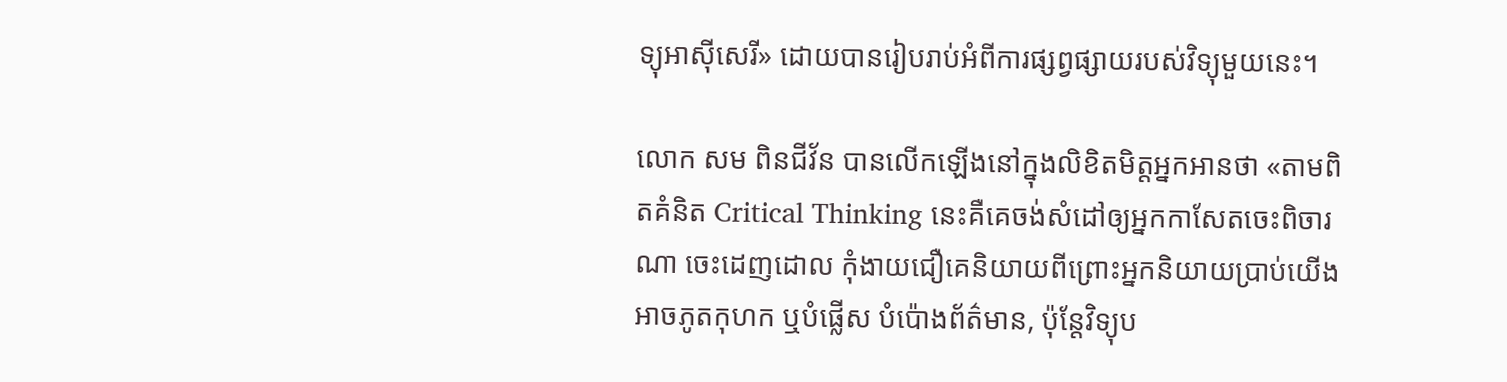ទ្យុអាស៊ីសេរី» ដោយបានរៀបរាប់អំពីការផ្សព្វផ្សាយរបស់វិទ្យុមួយនេះ។

លោក សម ពិនជីវ័ន បានលើកឡើងនៅក្នុងលិខិតមិត្តអ្នកអានថា «តាមពិតគំនិត Critical Thinking នេះគឺគេចង់សំដៅឲ្យអ្នកកាសែតចេះពិចារណា ចេះដេញដោល កុំងាយជឿគេនិយាយពីព្រោះអ្នកនិយាយប្រាប់យើងអាចភូតកុហក ឬបំផ្លើស បំប៉ោងព័ត៌មាន, ប៉ុន្តែវិទ្យុប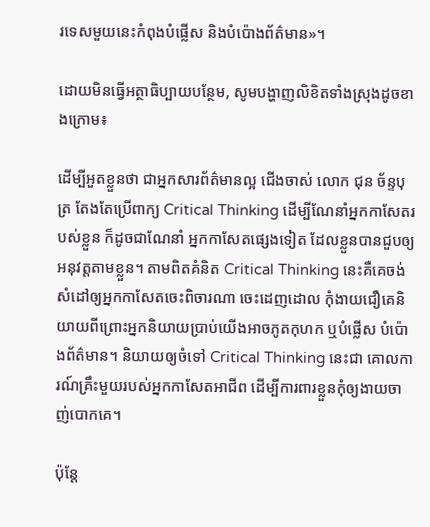រទេសមួយនេះកំពុងបំផ្លើស និងបំប៉ោងព័ត៌មាន»។

ដោយមិនធ្វើអត្ថាធិប្បាយបន្ថែម, សូមបង្ហាញលិខិតទាំងស្រុងដូចខាងក្រោម៖

ដើម្បីអួតខ្លួនថា ជាអ្នកសារព័ត៌មានល្អ ជើងចាស់ លោក ជុន ច័ន្ទបុត្រ តែងតែប្រើពាក្យ Critical Thinking ដើម្បីណែនាំអ្នកកាសែតរបស់ខ្លួន ក៏ដូចជាណែនាំ អ្នកកាសែតផ្សេងទៀត ដែលខ្លួនបានជួបឲ្យអនុវត្តតាមខ្លួន។ តាមពិតគំនិត Critical Thinking នេះគឺគេចង់សំដៅឲ្យអ្នកកាសែតចេះពិចារណា ចេះដេញដោល កុំងាយជឿគេនិយាយពីព្រោះអ្នកនិយាយប្រាប់យើងអាចភូតកុហក ឬបំផ្លើស បំប៉ោងព័ត៌មាន។ និយាយឲ្យចំទៅ Critical Thinking នេះជា គោលការណ៍គ្រឹះមួយរបស់អ្នកកាសែតអាជីព ដើម្បីការពារខ្លួនកុំឲ្យងាយចាញ់បោកគេ។

ប៉ុន្តែ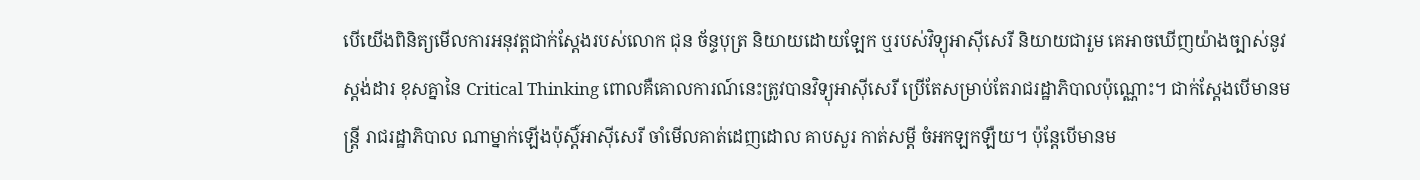បើយើងពិនិត្យមើលការអនុវត្តជាក់ស្តែងរបស់លោក ជុន ច័ន្ទបុត្រ និយាយដោយឡែក ឬរបស់វិទ្យុអាស៊ីសេរី និយាយជារួម គេអាចឃើញយ៉ាងច្បាស់នូវស្តង់ដារ ខុសគ្នានៃ Critical Thinking ពោលគឺគោលការណ៍នេះត្រូវបានវិទ្យុអាស៊ីសេរី ប្រើតែសម្រាប់តែរាជរដ្ឋាភិបាលប៉ុណ្ណោះ។ ជាក់ស្តែងបើមានមន្ត្រី រាជរដ្ឋាភិបាល ណាម្នាក់ឡើងប៉ុស្តិ៍អាស៊ីសេរី ចាំមើលគាត់ដេញដោល គាបសួរ កាត់សម្តី ចំអកឡកឡឺយ។ ប៉ុន្តែបើមានម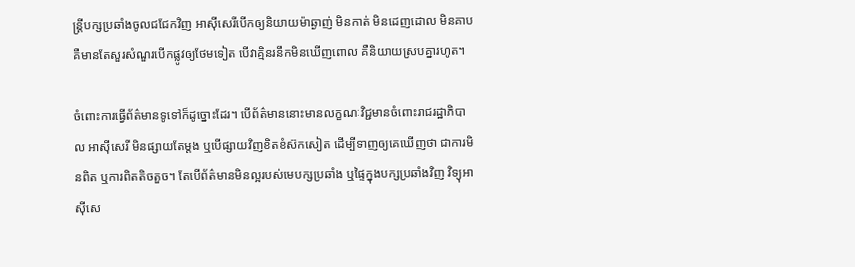ន្ត្រីបក្សប្រឆាំងចូលជជែកវិញ អាស៊ីសេរីបើកឲ្យនិយាយម៉ាឆ្ងាញ់ មិនកាត់ មិនដេញដោល មិនគាប គឺមានតែសួរសំណួរបើកផ្លូវឲ្យថែមទៀត បើវាគ្មិនរនឹកមិនឃើញពោល គឺនិយាយស្របគ្នារហូត។

ចំពោះការធ្វើព័ត៌មានទូទៅក៏ដូច្នោះដែរ។ បើព័ត៌មាននោះមានលក្ខណៈវិជ្ជមានចំពោះរាជរដ្ឋាភិបាល អាស៊ីសេរី មិនផ្សាយតែម្តង ឬបើផ្សាយវិញខិតខំស៊កសៀត ដើម្បីទាញឲ្យគេឃើញថា ជាការមិនពិត ឬការពិតតិចតួច។ តែបើព័ត៌មានមិនល្អរបស់មេបក្សប្រឆាំង ឬផ្ទៃក្នុងបក្សប្រឆាំងវិញ វិទ្យុអាស៊ីសេ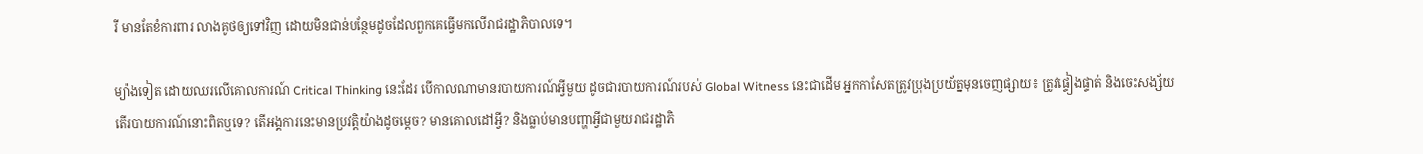រី មានតែខំការពារ លាងគូថឲ្យទៅវិញ ដោយមិនជាន់បន្ថែមដូចដែលពួកគេធ្វើមកលើរាជរដ្ឋាភិបាលទេ។

ម្យ៉ាងទៀត ដោយឈរលើគោលការណ៍ Critical Thinking នេះដែរ បើកាលណាមានរបាយការណ៍អ្វីមួយ ដូចជារបាយការណ៍របស់ Global Witness នេះជាដើម អ្នកកាសែតត្រូវប្រុងប្រយ័ត្នមុនចេញផ្សាយ៖ ត្រូវផ្ទៀងផ្ទាត់ និងចេះសង្ស័យ តើរបាយការណ៍នោះពិតឬទេ? តើអង្គការនេះមានប្រវត្តិយ៉ាងដូចម្តេច? មានគោលដៅអ្វី? និងធ្លាប់មានបញ្ហាអ្វីជាមួយរាជរដ្ឋាភិ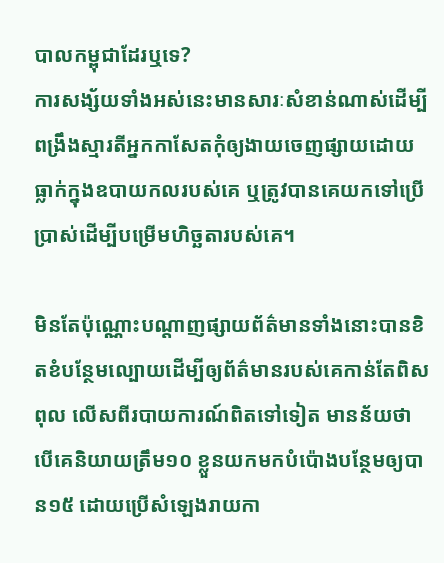បាលកម្ពុជាដែរឬទេ?
ការសង្ស័យទាំងអស់នេះមានសារៈសំខាន់ណាស់ដើម្បីពង្រឹងស្មារតីអ្នកកាសែតកុំឲ្យងាយចេញផ្សាយដោយធ្លាក់ក្នុងឧបាយកលរបស់គេ ឬត្រូវបានគេយកទៅប្រើប្រាស់ដើម្បីបម្រើមហិច្ឆតារបស់គេ។

មិនតែប៉ុណ្ណោះបណ្តាញផ្សាយព័ត៌មានទាំងនោះបានខិតខំបន្ថែមល្បោយដើម្បីឲ្យព័ត៌មានរបស់គេកាន់តែពិសពុល លើសពីរបាយការណ៍ពិតទៅទៀត មានន័យថា បើគេនិយាយត្រឹម១០ ខ្លួនយកមកបំប៉ោងបន្ថែមឲ្យបាន១៥ ដោយប្រើសំឡេងរាយកា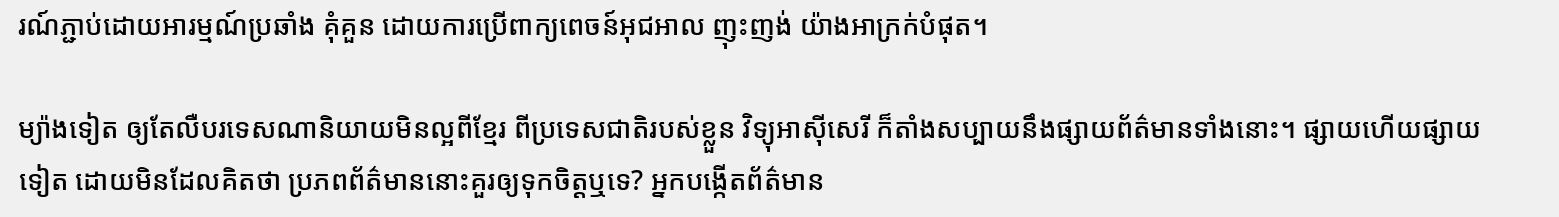រណ៍ភ្ជាប់ដោយអារម្មណ៍ប្រឆាំង គុំគួន ដោយការប្រើពាក្យពេចន៍អុជអាល ញុះញង់ យ៉ាងអាក្រក់បំផុត។

ម្យ៉ាងទៀត ឲ្យតែលឺបរទេសណានិយាយមិនល្អពីខ្មែរ ពីប្រទេសជាតិរបស់ខ្លួន វិទ្យុអាស៊ីសេរី ក៏តាំងសប្បាយនឹងផ្សាយព័ត៌មានទាំងនោះ។ ផ្សាយហើយផ្សាយទៀត ដោយមិនដែលគិតថា ប្រភពព័ត៌មាននោះគួរឲ្យទុកចិត្តឬទេ? អ្នកបង្កើតព័ត៌មាន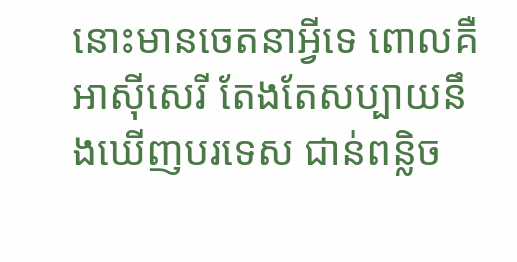នោះមានចេតនាអ្វីទេ ពោលគឺ អាស៊ីសេរី តែងតែសប្បាយនឹងឃើញបរទេស ជាន់ពន្លិច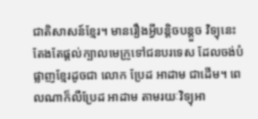ជាតិសាសន៍ខ្មែរ។ មានរឿងអ្វីបន្តិចបន្តួច វិទ្យុនេះតែងតែផ្តល់ក្បាលមេក្រូទៅជនបរទេស ដែលចង់បំផ្លាញខ្មែរដូចជា លោក ប្រែដ អាដាម ជាដើម។ ពេលណាក៏លឺប្រែដ អាដាម តាមរយៈវិទ្យុអា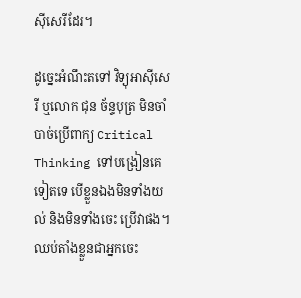ស៊ីសេរីដែរ។

ដូច្នេះអំណឹះតទៅ វិទ្យុអាស៊ីសេរី ឬលោក ជុន ច័ន្ទបុត្រ មិនចាំបាច់ប្រើពាក្យ Critical Thinking ទៅបង្រៀនគេទៀតទេ បើខ្លួនឯងមិនទាំងយល់ និងមិនទាំងចេះ ប្រើវាផង។ ឈប់តាំងខ្លួនជាអ្នកចេះ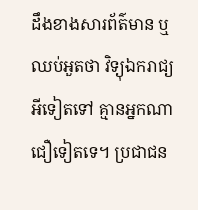ដឹងខាងសារព័ត៌មាន ឬឈប់អួតថា វិទ្យុឯករាជ្យអីទៀតទៅ គ្មានអ្នកណាជឿទៀតទេ។ ប្រជាជន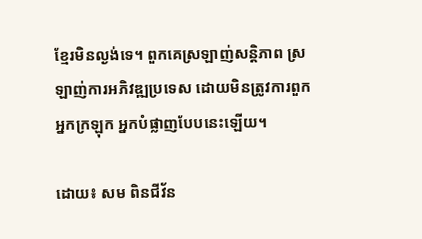ខ្មែរមិនល្ងង់ទេ។ ពួកគេស្រឡាញ់សន្តិភាព ស្រឡាញ់ការអភិវឌ្ឍប្រទេស ដោយមិនត្រូវការពួកអ្នកក្រឡុក អ្នកបំផ្លាញបែបនេះឡើយ។

ដោយ៖ សម ពិនជីវ័ន